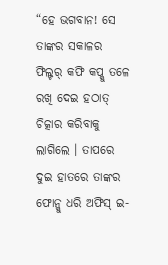“ହେ ଭଗବାନ! ସେ ତାଙ୍କର ସକାଳର ଫିଲ୍ଟର୍ କଫି କପ୍କୁ ତଳେ ରଖି ଦେଇ ହଠାତ୍ ଚିତ୍କାର କରିବାକୁ ଲାଗିଲେ । ତାପରେ ଦୁଇ ହାତରେ ତାଙ୍କର ଫୋନ୍କୁ ଧରି ଅଫିସ୍ ଇ-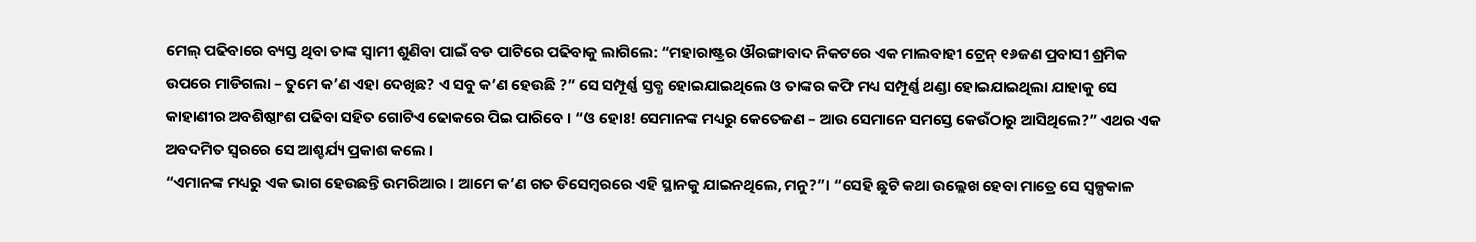ମେଲ୍ ପଢିବାରେ ବ୍ୟସ୍ତ ଥିବା ତାଙ୍କ ସ୍ୱାମୀ ଶୁଣିବା ପାଇଁ ବଡ ପାଟିରେ ପଢିବାକୁ ଲାଗିଲେ: “ମହାରାଷ୍ଟ୍ରର ଔରଙ୍ଗାବାଦ ନିକଟରେ ଏକ ମାଲବାହୀ ଟ୍ରେନ୍ ୧୬ଜଣ ପ୍ରବାସୀ ଶ୍ରମିକ ଉପରେ ମାଡିଗଲା – ତୁମେ କ’ଣ ଏହା ଦେଖିଛ? ଏ ସବୁ କ’ଣ ହେଉଛି ?” ସେ ସମ୍ପୂର୍ଣ୍ଣ ସ୍ତବ୍ଧ ହୋଇଯାଇଥିଲେ ଓ ତାଙ୍କର କଫି ମଧ୍ୟ ସମ୍ପୂର୍ଣ୍ଣ ଥଣ୍ଡା ହୋଇଯାଇଥିଲା ଯାହାକୁ ସେ କାହାଣୀର ଅବଶିଷ୍ଠାଂଶ ପଢିବା ସହିତ ଗୋଟିଏ ଢୋକରେ ପିଇ ପାରିବେ । “ଓ ହୋଃ! ସେମାନଙ୍କ ମଧ୍ୟରୁ କେତେଜଣ – ଆଉ ସେମାନେ ସମସ୍ତେ କେଉଁଠାରୁ ଆସିଥିଲେ?” ଏଥର ଏକ ଅବଦମିତ ସ୍ୱରରେ ସେ ଆଶ୍ଚର୍ଯ୍ୟ ପ୍ରକାଶ କଲେ ।
“ଏମାନଙ୍କ ମଧ୍ୟରୁ ଏକ ଭାଗ ହେଉଛନ୍ତି ଉମରିଆର । ଆମେ କ’ଣ ଗତ ଡିସେମ୍ବରରେ ଏହି ସ୍ଥାନକୁ ଯାଇନଥିଲେ, ମନୁ?”। “ସେହି ଛୁଟି କଥା ଉଲ୍ଲେଖ ହେବା ମାତ୍ରେ ସେ ସ୍ୱଳ୍ପକାଳ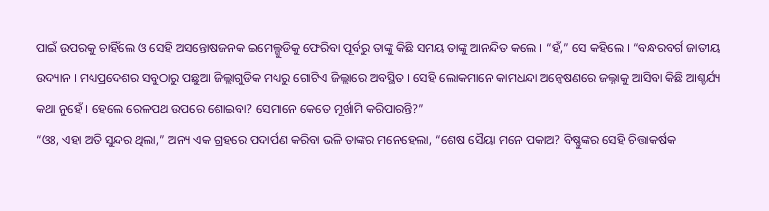ପାଇଁ ଉପରକୁ ଚାହିଁଲେ ଓ ସେହି ଅସନ୍ତୋଷଜନକ ଇମେଲ୍ଗୁଡିକୁ ଫେରିବା ପୂର୍ବରୁ ତାଙ୍କୁ କିଛି ସମୟ ତାଙ୍କୁ ଆନନ୍ଦିତ କଲେ । “ହଁ,” ସେ କହିଲେ । “ବନ୍ଧରବର୍ଗ ଜାତୀୟ ଉଦ୍ୟାନ । ମଧ୍ୟପ୍ରଦେଶର ସବୁଠାରୁ ପଛୁଆ ଜିଲ୍ଲାଗୁଡିକ ମଧ୍ୟରୁ ଗୋଟିଏ ଜିଲ୍ଲାରେ ଅବସ୍ଥିତ । ସେହି ଲୋକମାନେ କାମଧନ୍ଦା ଅନ୍ୱେଷଣରେ ଜଲ୍ନାକୁ ଆସିବା କିଛି ଆଶ୍ଚର୍ଯ୍ୟ କଥା ନୁହେଁ । ହେଲେ ରେଳପଥ ଉପରେ ଶୋଇବା? ସେମାନେ କେତେ ମୂର୍ଖାମି କରିପାରନ୍ତି?”
“ଓଃ, ଏହା ଅତି ସୁନ୍ଦର ଥିଲା,” ଅନ୍ୟ ଏକ ଗ୍ରହରେ ପଦାର୍ପଣ କରିବା ଭଳି ତାଙ୍କର ମନେହେଲା, “ଶେଷ ସୈୟା ମନେ ପକାଅ? ବିଷ୍ଣୁଙ୍କର ସେହି ଚିତ୍ତାକର୍ଷକ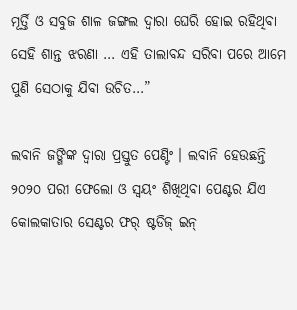ମୂର୍ତ୍ତି ଓ ସବୁଜ ଶାଳ ଜଙ୍ଗଲ ଦ୍ୱାରା ଘେରି ହୋଇ ରହିଥିବା ସେହି ଶାନ୍ତ ଝରଣା … ଏହି ତାଲାବନ୍ଦ ସରିବା ପରେ ଆମେ ପୁଣି ସେଠାକୁ ଯିବା ଉଚିତ…”

ଲବାନି ଜଙ୍ଗିଙ୍କ ଦ୍ୱାରା ପ୍ରସ୍ତୁତ ପେଣ୍ଟିଂ । ଲବାନି ହେଉଛନ୍ତି ୨୦୨୦ ପରୀ ଫେଲୋ ଓ ସ୍ୱୟଂ ଶିଖିଥିବା ପେଣ୍ଟର ଯିଏ କୋଲକାତାର ସେଣ୍ଟର ଫର୍ ଷ୍ଟଡିଜ୍ ଇନ୍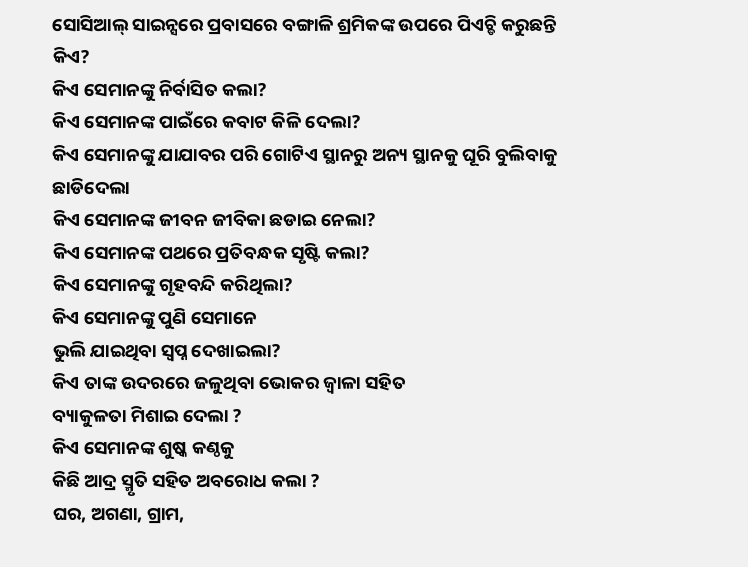ସୋସିଆଲ୍ ସାଇନ୍ସରେ ପ୍ରବାସରେ ବଙ୍ଗାଳି ଶ୍ରମିକଙ୍କ ଉପରେ ପିଏଚ୍ଡି କରୁଛନ୍ତି
କିଏ?
କିଏ ସେମାନଙ୍କୁ ନିର୍ବାସିତ କଲା?
କିଏ ସେମାନଙ୍କ ପାଇଁରେ କବାଟ କିଳି ଦେଲା?
କିଏ ସେମାନଙ୍କୁ ଯାଯାବର ପରି ଗୋଟିଏ ସ୍ଥାନରୁ ଅନ୍ୟ ସ୍ଥାନକୁ ଘୂରି ବୁଲିବାକୁ ଛାଡିଦେଲା
କିଏ ସେମାନଙ୍କ ଜୀବନ ଜୀବିକା ଛଡାଇ ନେଲା?
କିଏ ସେମାନଙ୍କ ପଥରେ ପ୍ରତିବନ୍ଧକ ସୃଷ୍ଟି କଲା?
କିଏ ସେମାନଙ୍କୁ ଗୃହବନ୍ଦି କରିଥିଲା?
କିଏ ସେମାନଙ୍କୁ ପୁଣି ସେମାନେ
ଭୁଲି ଯାଇଥିବା ସ୍ୱପ୍ନ ଦେଖାଇଲା?
କିଏ ତାଙ୍କ ଉଦରରେ ଜଳୁଥିବା ଭୋକର ଜ୍ୱାଳା ସହିତ
ବ୍ୟାକୁଳତା ମିଶାଇ ଦେଲା ?
କିଏ ସେମାନଙ୍କ ଶୁଷ୍କ କଣ୍ଠକୁ
କିଛି ଆଦ୍ର ସ୍ମୃତି ସହିତ ଅବରୋଧ କଲା ?
ଘର, ଅଗଣା, ଗ୍ରାମ,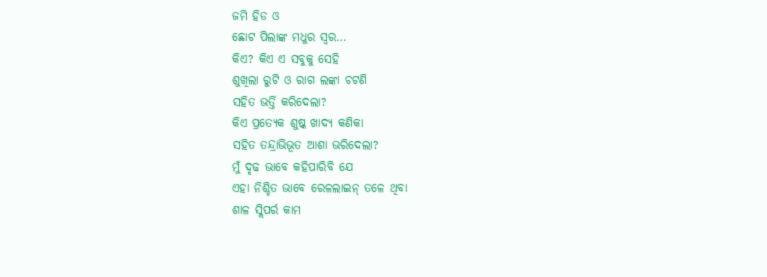ଜମି ହିଡ ଓ
ଛୋଟ ପିଲାଙ୍କ ମଧୁର ସ୍ୱର…
କିଏ? କିଏ ଏ ସବୁକୁ ସେହି
ଶୁଖିଲା ରୁଟି ଓ ରାଗ ଲଙ୍କା ଚଟଣି
ସହିତ ଭର୍ତ୍ତି କରିଦେଲା?
କିଏ ପ୍ରତ୍ୟେକ ଶୁଷ୍କ ଖାଦ୍ୟ କଣିକା
ସହିତ ତନ୍ଦ୍ରାଭିଭୂତ ଆଶା ଭରିଦେଲା?
ମୁଁ ଦୃଢ ଭାବେ କହିପାରିବି ଯେ
ଏହା ନିଶ୍ଚିତ ଭାବେ ରେଳଲାଇନ୍ ତଳେ ଥିବା
ଶାଳ ସ୍ଲିପର୍ର କାମ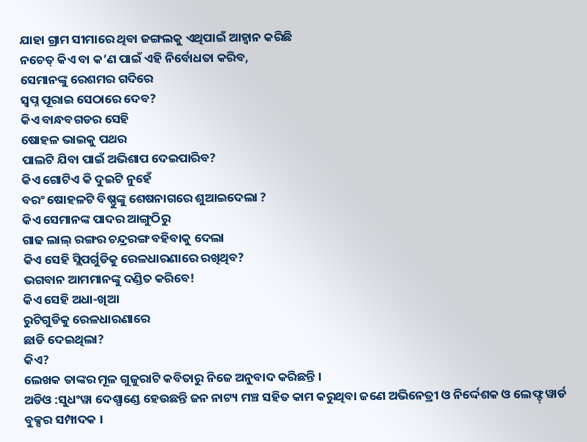ଯାହା ଗ୍ରାମ ସୀମାରେ ଥିବା ଜଙ୍ଗଲକୁ ଏଥିପାଇଁ ଆହ୍ୱାନ କରିଛି
ନଚେତ୍ କିଏ ବା କ’ଣ ପାଇଁ ଏହି ନିର୍ବୋଧତା କରିବ,
ସେମାନଙ୍କୁ ରେଶମର ଗଦିରେ
ସ୍ୱପ୍ନ ପୂରାଇ ସେଠାରେ ଦେବ?
କିଏ ବାନ୍ଧବଗଡର ସେହି
ଷୋହଳ ଭାଇକୁ ପଥର
ପାଲଟି ଯିବା ପାଇଁ ଅଭିଶାପ ଦେଇପାରିବ?
କିଏ ଗୋଟିଏ କି ଦୁଇଟି ନୁହେଁ
ବରଂ ଷୋହଳଟି ବିଷ୍ଣୁଙ୍କୁ ଶେଷନାଗରେ ଶୁଆଇଦେଲା ?
କିଏ ସେମାନଙ୍କ ପାଦର ଆଙ୍ଗୁଠିରୁ
ଗାଢ ଲାଲ୍ ରଙ୍ଗର ଚନ୍ଦ୍ରରଙ୍ଗ ବହିବାକୁ ଦେଲା
କିଏ ସେହି ସ୍ଲିପର୍ଗୁଡିକୁ ରେଳଧାରଣାରେ ରଖିଥିବ?
ଭଗବାନ ଆମମାନଙ୍କୁ ଦଣ୍ଡିତ କରିବେ!
କିଏ ସେହି ଅଧା-ଖିଆ
ରୁଟିଗୁଡିକୁ ରେଳଧାରଣାରେ
ଛାଡି ଦେଇଥିଲା?
କିଏ?
ଲେଖକ ତାଙ୍କର ମୂଳ ଗୁଜୁରାଟି କବିତାରୁ ନିଜେ ଅନୁବାଦ କରିଛନ୍ତି ।
ଅଡିଓ :ସୁଧଂୱା ଦେଶ୍ପାଣ୍ଡେ ହେଉଛନ୍ତି ଜନ ନାଟ୍ୟ ମଞ୍ଚ ସହିତ କାମ କରୁଥିବା ଜଣେ ଅଭିନେତ୍ରୀ ଓ ନିର୍ଦ୍ଦେଶକ ଓ ଲେଫ୍ଟ୍ ୱାର୍ଡ ବୁକ୍ସର ସମ୍ପାଦକ ।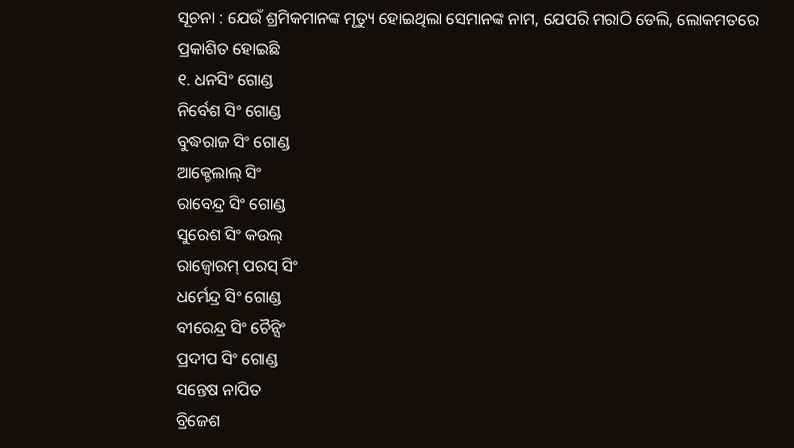ସୂଚନା : ଯେଉଁ ଶ୍ରମିକମାନଙ୍କ ମୃତ୍ୟୁ ହୋଇଥିଲା ସେମାନଙ୍କ ନାମ, ଯେପରି ମରାଠି ଡେଲି, ଲୋକମତରେ ପ୍ରକାଶିତ ହୋଇଛି
୧. ଧନସିଂ ଗୋଣ୍ଡ
ନିର୍ବେଶ ସିଂ ଗୋଣ୍ଡ
ବୁଦ୍ଧରାଜ ସିଂ ଗୋଣ୍ଡ
ଆକ୍ଚେଲାଲ୍ ସିଂ
ରାବେନ୍ଦ୍ର ସିଂ ଗୋଣ୍ଡ
ସୁରେଶ ସିଂ କଉଲ୍
ରାଜ୍ବୋରମ୍ ପରସ୍ ସିଂ
ଧର୍ମେନ୍ଦ୍ର ସିଂ ଗୋଣ୍ଡ
ବୀରେନ୍ଦ୍ର ସିଂ ଚୈନ୍ସିଂ
ପ୍ରଦୀପ ସିଂ ଗୋଣ୍ଡ
ସନ୍ତେଷ ନାପିତ
ବ୍ରିଜେଶ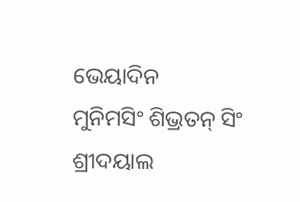ଭେୟାଦିନ
ମୁନିମସିଂ ଶିଭ୍ରତନ୍ ସିଂ
ଶ୍ରୀଦୟାଲ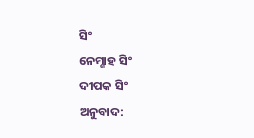ସିଂ
ନେମ୍ଶାହ ସିଂ
ଦୀପକ ସିଂ
ଅନୁବାଦ: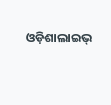ଓଡ଼ିଶାଲାଇଭ୍